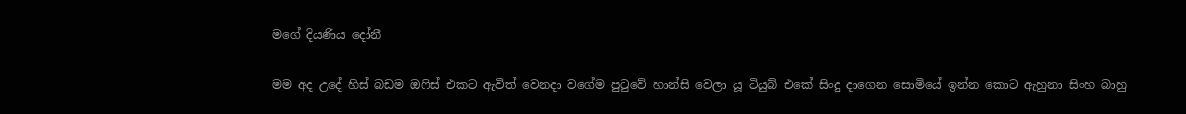මගේ දියණිය දෝනී

මම අද උදේ හිස් බඩම ඔෆිස් එකට ඇවිත් වෙනදා වගේම පුටුවේ හාන්සි වෙලා යූ ටියුබ් එකේ සිංදු දාගෙන සොමියේ ඉන්න කොට ඇහුනා සිංහ බාහු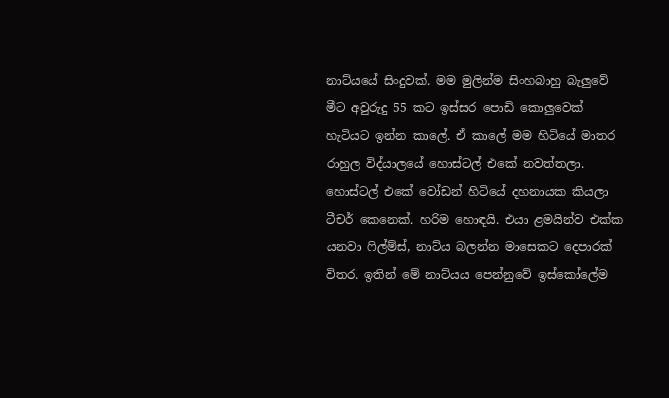නාට්යයේ සිංදුවක්. මම මුලින්ම සිංහබාහු බැලුවේ මීට අවුරුදු 55 කට ඉස්සර පොඩි කොලුවෙක් හැටියට ඉන්න කාලේ. ඒ කාලේ මම හිටියේ මාතර රාහුල විද්යාලයේ හොස්ටල් එකේ නවත්තලා. හොස්ටල් එකේ වෝඩන් හිටියේ දහනායක කියලා ටීචර් කෙනෙක්. හරිම හොඳයි. එයා ළමයින්ව එක්ක යනවා ෆිල්ම්ස්, නාට්ය බලන්න මාසෙකට දෙපාරක් විතර. ඉතින් මේ නාට්යය පෙන්නුවේ ඉස්කෝලේම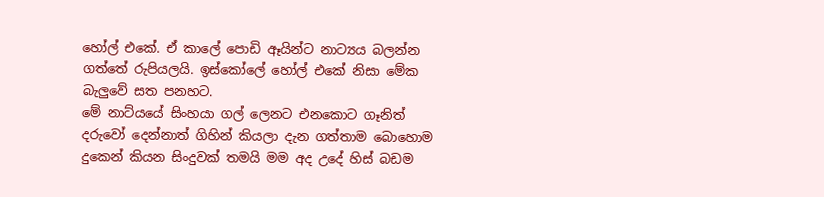හෝල් එකේ. ඒ කාලේ පොඩි ඈයින්ට නාට්‍යය බලන්න ගත්තේ රුපියලයි. ඉස්කෝලේ හෝල් එකේ නිසා මේක බැලුවේ සත පනහට.
මේ නාට්යයේ සිංහයා ගල් ලෙනට එනකොට ගෑනිත් දරුවෝ දෙන්නාත් ගිහින් කියලා දැන ගත්තාම බොහොම දුකෙන් කියන සිංදුවක් තමයි මම අද උදේ හිස් බඩම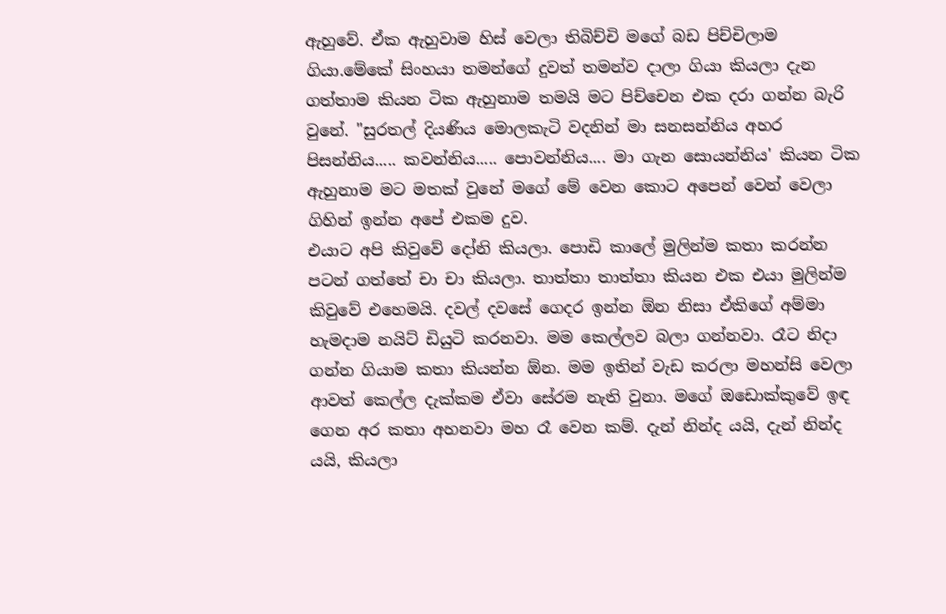ඇහුවේ. ඒක ඇහුවාම හිස් වෙලා තිබිච්චි මගේ බඩ පිච්චිලාම ගියා.මේකේ සිංහයා තමන්ගේ දුවත් තමන්ව දාලා ගියා කියලා දැන ගත්තාම කියන ටික ඇහුනාම තමයි මට පිච්චෙන එක දරා ගන්න බැරි වුනේ. "සුරතල් දියණිය මොලකැටි වදනින් මා සනසන්නිය අහර පිසන්නිය..... කවන්නිය..... පොවන්නිය.... මා ගැන සොයන්නිය' කියන ටික ඇහුනාම මට මතක් වුනේ මගේ මේ වෙන කොට අපෙන් වෙන් වෙලා ගිහින් ඉන්න අපේ එකම දුව.
එයාට අපි කිවුවේ දෝනි කියලා. පොඩි කාලේ මුලින්ම කතා කරන්න පටන් ගත්තේ චා චා කියලා. තාත්තා තාත්තා කියන එක එයා මුලින්ම කිවුවේ එහෙමයි. දවල් දවසේ ගෙදර ඉන්න ඕන නිසා ඒකිගේ අම්මා හැමදාම නයිට් ඩියුටි කරනවා. මම කෙල්ලව බලා ගන්නවා. රෑට නිදා ගන්න ගියාම කතා කියන්න ඕන. මම ඉතින් වැඩ කරලා මහන්සි වෙලා ආවත් කෙල්ල දැක්කම ඒවා සේරම නැති වුනා. මගේ ඔඩොක්කුවේ ඉඳ ගෙන අර කතා අහනවා මහ රෑ වෙන කම්. දැන් නින්ද යයි, දැන් නින්ද යයි, කියලා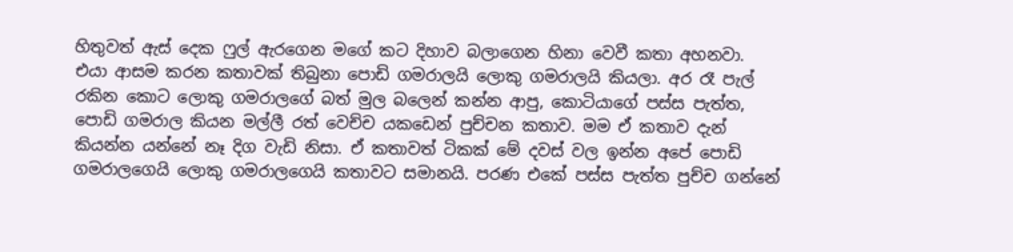හිතුවත් ඇස් දෙක ෆුල් ඇරගෙන මගේ කට දිහාව බලාගෙන හිනා වෙවී කතා අහනවා.
එයා ආසම කරන කතාවක් තිබුනා පොඩි ගමරාලයි ලොකු ගමරාලයි කියලා. අර රෑ පැල් රකින කොට ලොකු ගමරාලගේ බත් මුල බලෙන් කන්න ආපු, කොටියාගේ පස්ස පැත්ත, පොඩි ගමරාල කියන මල්ලී රත් වෙච්ච යකඩෙන් පුච්චන කතාව. මම ඒ කතාව දැන් කියන්න යන්නේ නෑ දිග වැඩි නිසා. ඒ කතාවත් ටිකක් මේ දවස් වල ඉන්න අපේ පොඩි ගමරාලගෙයි ලොකු ගමරාලගෙයි කතාවට සමානයි. පරණ එකේ පස්ස පැත්ත පුච්ච ගන්නේ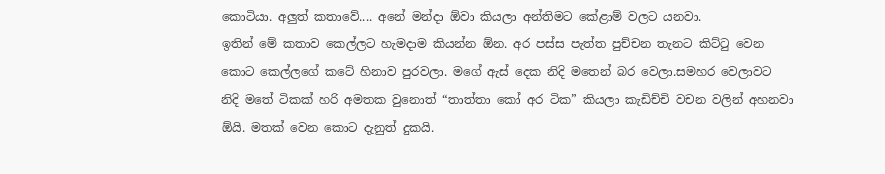කොටියා. අලුත් කතාවේ.... අනේ මන්දා ඕවා කියලා අන්තිමට කේළාම් වලට යනවා.
ඉතින් මේ කතාව කෙල්ලට හැමදාම කියන්න ඕන. අර පස්ස පැත්ත පුච්චන තැනට කිට්ටු වෙන කොට කෙල්ලගේ කටේ හිනාව පුරවලා. මගේ ඇස් දෙක නිදි මතෙන් බර වෙලා.සමහර වෙලාවට නිදි මතේ ටිකක් හරි අමතක වුනොත් “තාත්තා කෝ අර ටික” කියලා කැඩිච්චි වචන වලින් අහනවා ඕයි. මතක් වෙන කොට දැනුත් දුකයි.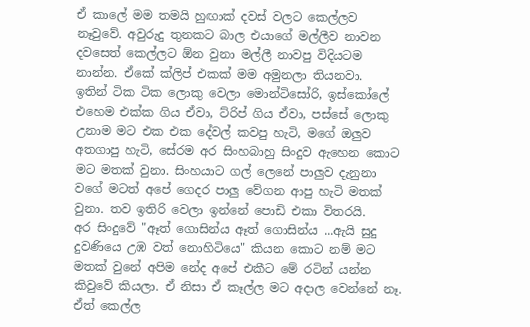ඒ කාලේ මම තමයි හුඟාක් දවස් වලට කෙල්ලව නෑවුවේ. අවුරුදු තුනකට බාල එයාගේ මල්ලීව නාවන දවසෙත් කෙල්ලට ඕන වුනා මල්ලී නාවපු විදියටම නාන්න. ඒකේ ක්ලිප් එකක් මම අමුනලා තියනවා.
ඉතින් ටික ටික ලොකු වෙලා මොන්ටිසෝරි, ඉස්කෝලේ එහෙම එක්ක ගිය ඒවා, ට්රිප් ගිය ඒවා, පස්සේ ලොකු උනාම මට එක එක දේවල් කවපු හැටි, මගේ ඔලුව අතගාපු හැටි, සේරම අර සිංහබාහු සිංදුව ඇහෙන කොට මට මතක් වුනා. සිංහයාට ගල් ලෙනේ පාලුව දැනුනා වගේ මටත් අපේ ගෙදර පාලු වේගන ආපු හැටි මතක් වුනා. තව ඉතිරි වෙලා ඉන්නේ පොඩි එකා විතරයි.
අර සිංදුවේ "ඈත් ගොසින්ය ඈත් ගොසින්ය ...ඇයි සුදු දුවණියෙ උඹ වත් නොහිටියෙ" කියන කොට නම් මට මතක් වුනේ අපිම නේද අපේ එකීට මේ රටින් යන්න කිවුවේ කියලා. ඒ නිසා ඒ කෑල්ල මට අදාල වෙන්නේ නෑ. ඒත් කෙල්ල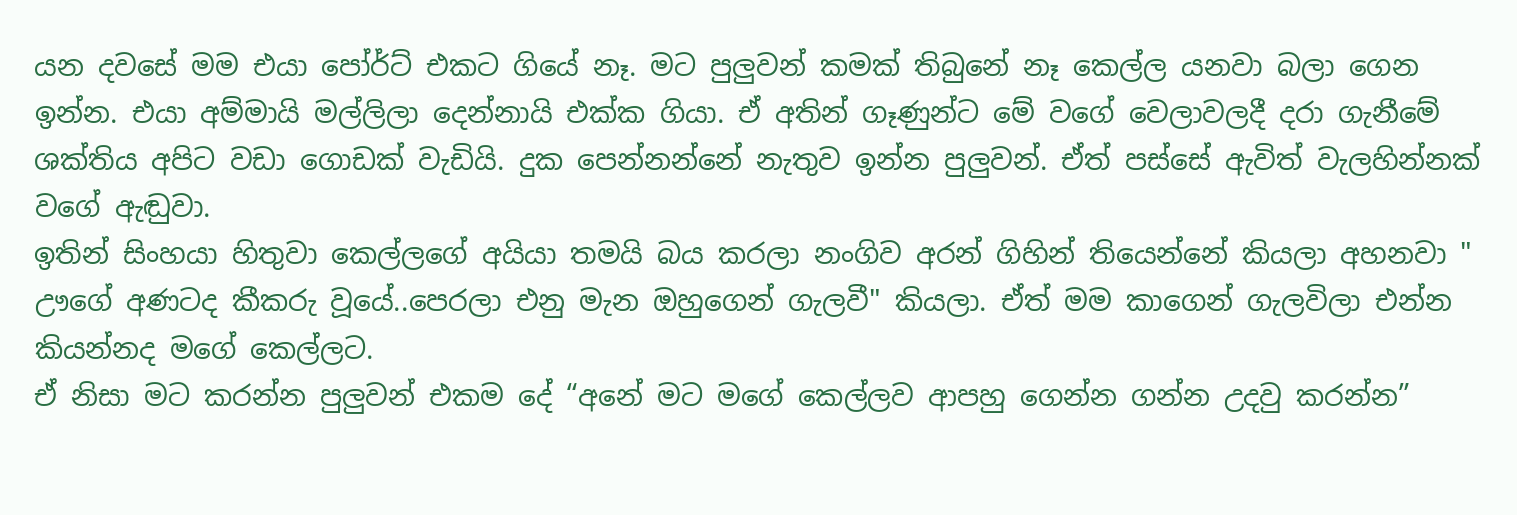යන දවසේ මම එයා පෝර්ට් එකට ගියේ නෑ. මට පුලුවන් කමක් තිබුනේ නෑ කෙල්ල යනවා බලා ගෙන ඉන්න. එයා අම්මායි මල්ලිලා දෙන්නායි එක්ක ගියා. ඒ අතින් ගෑණුන්ට මේ වගේ වෙලාවලදී දරා ගැනීමේ ශක්තිය අපිට වඩා ගොඩක් වැඩියි. දුක පෙන්නන්නේ නැතුව ඉන්න පුලුවන්. ඒත් පස්සේ ඇවිත් වැලහින්නක් වගේ ඇඬුවා.
ඉතින් සිංහයා හිතුවා කෙල්ලගේ අයියා තමයි බය කරලා නංගිව අරන් ගිහින් තියෙන්නේ කියලා අහනවා " ඌගේ අණටද කීකරු වූයේ..පෙරලා එනු මැන ඔහුගෙන් ගැලවී" කියලා. ඒත් මම කාගෙන් ගැලවිලා එන්න කියන්නද මගේ කෙල්ලට.
ඒ නිසා මට කරන්න පුලුවන් එකම දේ “අනේ මට මගේ කෙල්ලව ආපහු ගෙන්න ගන්න උදවු කරන්න”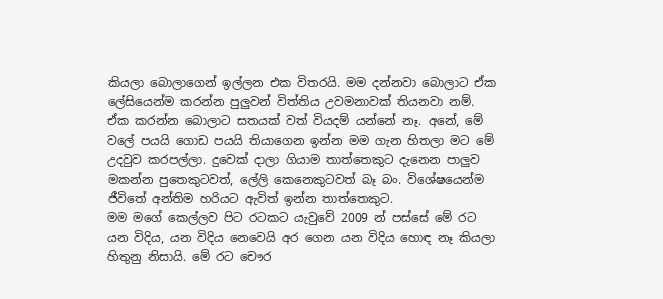කියලා බොලාගෙන් ඉල්ලන එක විතරයි. මම දන්නවා බොලාට ඒක ලේසියෙන්ම කරන්න පුලුවන් විත්තිය උවමනාවක් තියනවා නම්. ඒක කරන්න බොලාට සතයක් වත් වියදම් යන්නේ නෑ. අනේ, මේ වලේ පයයි ගොඩ පයයි තියාගෙන ඉන්න මම ගැන හිතලා මට මේ උදවුව කරපල්ලා. දුවෙක් දාලා ගියාම තාත්තෙකුට දැනෙන පාලුව මකන්න පුතෙකුටවත්, ලේලි කෙනෙකුටවත් බෑ බං. විශේෂයෙන්ම ජීවිතේ අන්තිම හරියට ඇවිත් ඉන්න තාත්තෙකුට.
මම මගේ කෙල්ලව පිට රටකට යැවුවේ 2009 න් පස්සේ මේ රට යන විදිය, යන විදිය නෙවෙයි අර ගෙන යන විදිය හොඳ නෑ කියලා හිතුනු නිසායි. මේ රට චෞර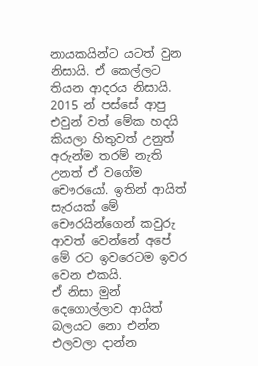නායකයින්ට යටත් වුන නිසායි. ඒ කෙල්ලට තියන ආදරය නිසායි. 2015 න් පස්සේ ආපු එවුන් වත් මේක හදයි කියලා හිතුවත් උනුත් අරුන්ම තරම් නැති උනත් ඒ වගේම චෞරයෝ. ඉතින් ආයිත් සැරයක් මේ චෞරයින්ගෙන් කවුරු ආවත් වෙන්නේ අපේ මේ රට ඉවරෙටම ඉවර වෙන එකයි.
ඒ නිසා මුන් දෙගොල්ලාව ආයිත් බලයට නො එන්න එලවලා දාන්න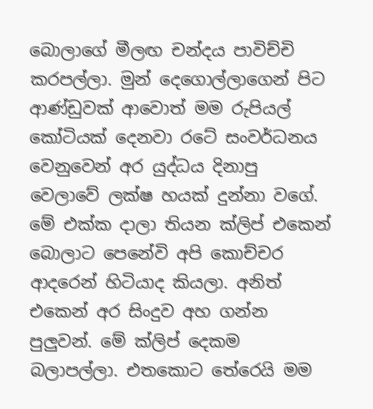බොලාගේ මීලඟ චන්දය පාවිච්චි කරපල්ලා. මුන් දෙගොල්ලාගෙන් පිට ආණ්ඩුවක් ආවොත් මම රුපියල් කෝටියක් දෙනවා රටේ සංවර්ධනය වෙනුවෙන් අර යුද්ධය දිනාපු වෙලාවේ ලක්ෂ හයක් දුන්නා වගේ.
මේ එක්ක දාලා තියන ක්ලිප් එකෙන් බොලාට පෙනේවි අපි කොච්චර ආදරෙන් හිටියාද කියලා. අනිත් එකෙන් අර සිංදුව අහ ගන්න පුලුවන්. මේ ක්ලිප් දෙකම බලාපල්ලා. එතකොට තේරෙයි මම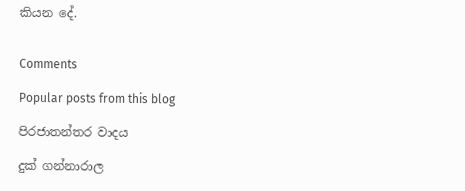කියන දේ.


Comments

Popular posts from this blog

පිරජාතන්තර වාදය

දුක් ගන්නාරාල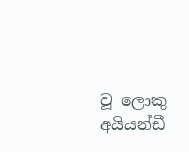වූ ලොකු අයියන්ඩී